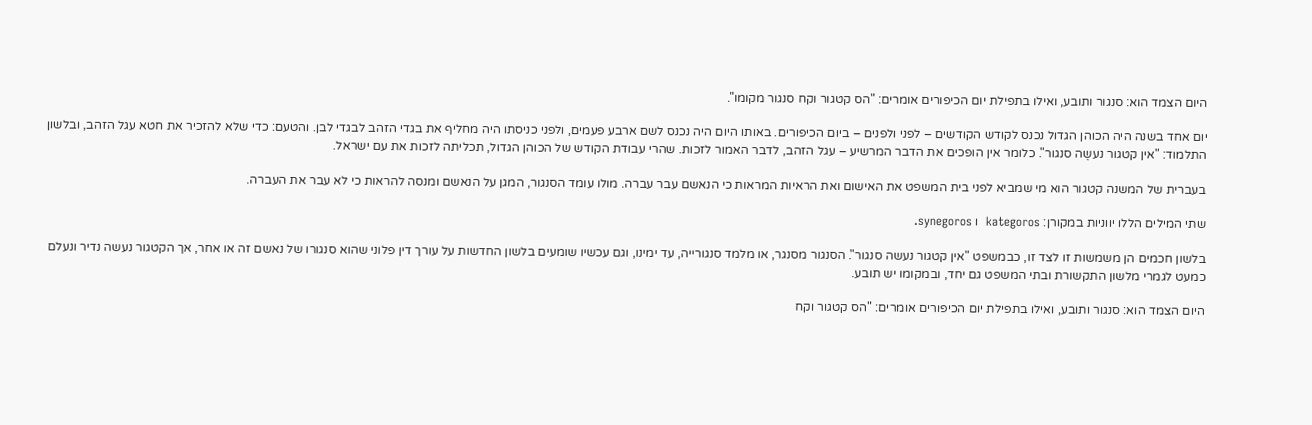היום הצמד הוא: סנגור ותובע, ואילו בתפילת יום הכיפורים אומרים: "הס קטגור וקח סנגור מקומו".

יום אחד בשנה היה הכוהן הגדול נכנס לקודש הקודשים – לפני ולפנים – ביום הכיפורים. באותו היום היה נכנס לשם ארבע פעמים, ולפני כניסתו היה מחליף את בגדי הזהב לבגדי לבן. והטעם: כדי שלא להזכיר את חטא עגל הזהב, ובלשון התלמוד: "אין קטגור נעשֶה סנגור". כלומר אין הופכים את הדבר המרשיע – עגל הזהב, לדבר האמור לזכות. שהרי עבודת הקודש של הכוהן הגדול, תכליתה לזכות את עם ישראל.

בעברית של המשנה קטגור הוא מי שמביא לפני בית המשפט את האישום ואת הראיות המראות כי הנאשם עבר עברה. מולו עומד הסנגור, המגן על הנאשם ומנסה להראות כי לא עבר את העברה.

שתי המילים הללו יווניות במקורן: kategoros  ו synegoros.

בלשון חכמים הן משמשות זו לצד זו, כבמשפט "אין קטגור נעשה סנגור". הסנגור מסנגר, או מלמד סנגורייה, עד ימינו, וגם עכשיו שומעים בלשון החדשות על עורך דין פלוני שהוא סנגורו של נאשם זה או אחר, אך הקטגור נעשה נדיר ונעלם כמעט לגמרי מלשון התקשורת ובתי המשפט גם יחד, ובמקומו יש תובע.

היום הצמד הוא: סנגור ותובע, ואילו בתפילת יום הכיפורים אומרים: "הס קטגור וקח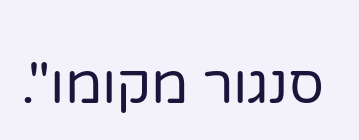סנגור מקומו".